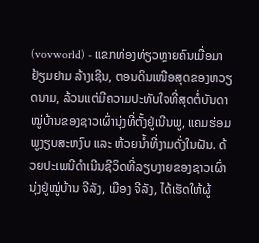(vovworld) - ແຂກທ່ອງທ່ຽວຫຼາຍຄົນເມື່ອມາຢ້ຽມຢາມ ລ້າງເຊີນ, ຕອນດິນເໜືອສຸດຂອງຫວຽດນາມ, ລ້ວນແຕ່ມີຄວາມປະທັບໃຈທີ່ສຸດຕໍ່ບັນດາໝູ່ບ້ານຂອງຊາວເຜົ່ານຸ່ງທີ່ຕັ້ງຢູ່ເນີນພູ, ແຄມຮ່ອມພູງຽບສະຫງົບ ແລະ ຫ້ວຍນ້ຳທີ່ງາມດັ່ງໃນຝັນ. ດ້ວຍປະເພນີດຳເນີນຊີວິດທີ່ລຽບງາຍຂອງຊາວເຜົ່ານຸ່ງຢູ່ໝູ່ບ້ານ ຈີລັງ, ເມືອງ ຈີລັງ, ໄດ້ເຮັດໃຫ້ຜູ້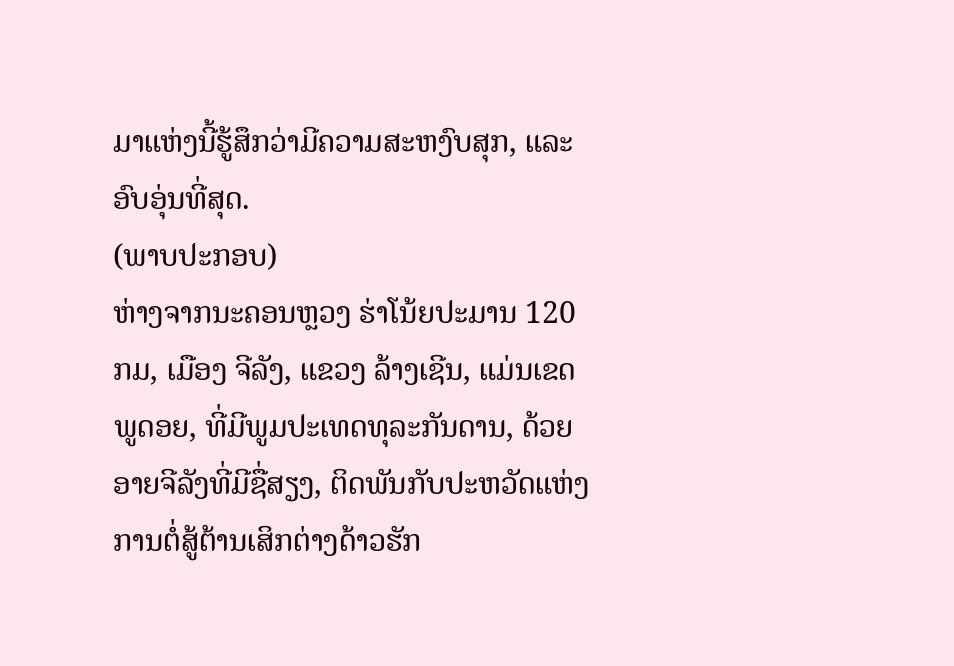ມາແຫ່ງນີ້ຮູ້ສຶກວ່າມີຄວາມສະຫງົບສຸກ, ແລະ ອົບອຸ່ນທີ່ສຸດ.
(ພາບປະກອບ)
ຫ່າງຈາກນະຄອນຫຼວງ ຮ່າໂນ້ຍປະມານ 120 ກມ, ເມືອງ ຈີລັງ, ແຂວງ ລ້າງເຊີນ, ແມ່ນເຂດພູດອຍ, ທີ່ມີພູມປະເທດທຸລະກັນດານ, ດ້ວຍອາຍຈີລັງທີ່ມີຊື່ສຽງ, ຕິດພັນກັບປະຫວັດແຫ່ງການຕໍ່ສູ້ຕ້ານເສິກຕ່າງດ້າວຮັກ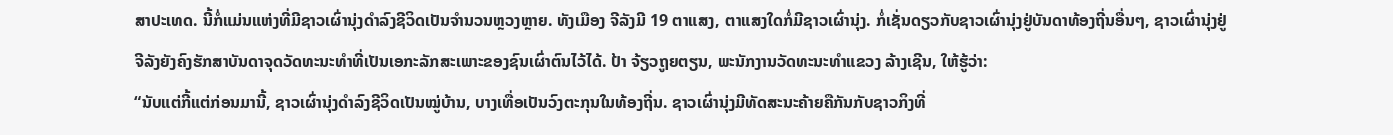ສາປະເທດ. ນີ້ກໍ່ແມ່ນແຫ່ງທີ່ມີຊາວເຜົ່ານຸ່ງດຳລົງຊີວິດເປັນຈຳນວນຫຼວງຫຼາຍ. ທັງເມືອງ ຈີລັງມີ 19 ຕາແສງ, ຕາແສງໃດກໍ່ມີຊາວເຜົ່ານຸ່ງ. ກໍ່ເຊັ່ນດຽວກັບຊາວເຜົ່ານຸ່ງຢູ່ບັນດາທ້ອງຖີ່ນອື່ນໆ, ຊາວເຜົ່ານຸ່ງຢູ່ ຈີລັງຍັງຄົງຮັກສາບັນດາຈຸດວັດທະນະທຳທີ່ເປັນເອກະລັກສະເພາະຂອງຊົນເຜົ່າຕົນໄວ້ໄດ້. ປ້າ ຈ້ຽວຖູຍຕຽນ, ພະນັກງານວັດທະນະທຳແຂວງ ລ້າງເຊີນ, ໃຫ້ຮູ້ວ່າ:
“ນັບແຕ່ກີ້ແຕ່ກ່ອນມານີ້, ຊາວເຜົ່ານຸ່ງດຳລົງຊີວິດເປັນໝູ່ບ້ານ, ບາງເທື່ອເປັນວົງຕະກຸນໃນທ້ອງຖີ່ນ. ຊາວເຜົ່ານຸ່ງມີທັດສະນະຄ້າຍຄືກັນກັບຊາວກິງທີ່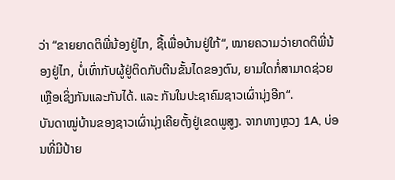ວ່າ “ຂາຍຍາດຕິພີ່ນ້ອງຢູ່ໄກ, ຊື້ເພື່ອບ້ານຢູ່ໃກ້“, ໝາຍຄວາມວ່າຍາດຕິພີ່ນ້ອງຢູ່ໄກ, ບໍ່ເທົ່າກັບຜູ້ຢູ່ຕິດກັບຕີນຂັ້ນໄດຂອງຕົນ, ຍາມໃດກໍ່ສາມາດຊ່ວຍເຫຼືອເຊິ່ງກັນແລະກັນໄດ້. ແລະ ກັນໃນປະຊາຄົມຊາວເຜົ່ານຸ່ງອີກ“.
ບັນດາໝູ່ບ້ານຂອງຊາວເຜົ່ານຸ່ງເຄີຍຕັ້ງຢູ່ເຂດພູສູງ. ຈາກທາງຫຼວງ 1A, ບ່ອນທີ່ມີປ້າຍ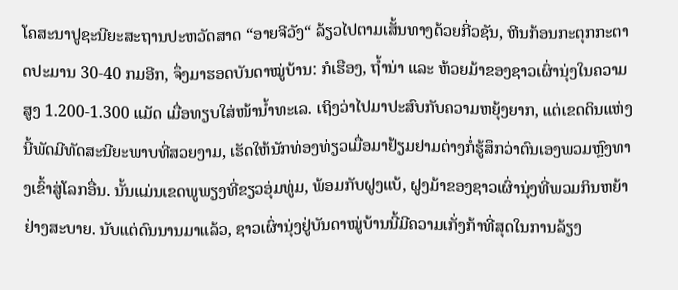ໂຄສະນາປູຊະນີຍະສະຖານປະຫວັດສາດ “ອາຍຈີວັງ“ ລ້ຽວໄປຕາມເສັ້ນທາງດ້ວຍກີ່ວຊັນ, ຫີນກ້ອນກະຕຸກກະຕາດປະມານ 30-40 ກມອີກ, ຈຶ່ງມາຮອດບັນດາໝູ່ບ້ານ: ກໍເຮືອງ, ຖ້ຳນ່າ ແລະ ຫ້ວຍມ້າຂອງຊາວເຜົ່ານຸ່ງໃນຄວາມສູງ 1.200-1.300 ແມັດ ເມື່ອທຽບໃສ່ໜ້ານ້ຳທະເລ. ເຖິງວ່າໄປມາປະສົບກັບຄວາມຫຍຸ້ງຍາກ, ແຕ່ເຂດດິນແຫ່ງນີ້ພັດມີທັດສະນີຍະພາບທີ່ສວຍງາມ, ເຮັດໃຫ້ນັກທ່ອງທ່ຽວເມື່ອມາຢ້ຽມຢາມຕ່າງກໍ່ຮູ້ສຶກວ່າຕົນເອງພວມຫຼົງທາງເຂົ້າສູ່ໂລກອື່ນ. ນັ້ນແມ່ນເຂດພູພຽງທີ່ຂຽວອຸ່ມທູ່ມ, ພ້ອມກັບຝູງແບ້, ຝູງມ້າຂອງຊາວເຜົ່ານຸ່ງທີ່ພວມກິນຫຍ້າຢ່າງສະບາຍ. ນັບແຕ່ດົນນານມາແລ້ວ, ຊາວເຜົ່ານຸ່ງຢູ່ບັນດາໝູ່ບ້ານນີ້ມີຄວາມເກັ່ງກ້າທີ່ສຸດໃນການລ້ຽງ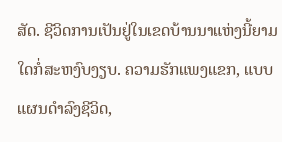ສັດ. ຊີວິດການເປັນຢູ່ໃນເຂດບ້ານນາແຫ່ງນີ້ຍາມໃດກໍ່ສະຫງົບງຽບ. ຄວາມຮັກແພງແຂກ, ແບບແຜນດຳລົງຊີວິດ,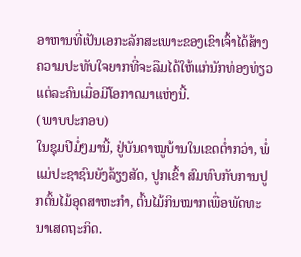ອາຫານທີ່ເປັນເອກະລັກສະເພາະຂອງເຂົາເຈົ້າໄດ້ສ້າງຄວາມປະທັບໃຈຍາກທີ່ຈະລືມໄດ້ໃຫ້ແກ່ນັກທ່ອງທ່ຽວແຕ່ລະຄົນເມື່ອມີໂອກາດມາແຫ່ງນີ້.
(ພາບປະກອບ)
ໃນຊຸມປີມໍ່ໆມານີ້, ຢູ່ບັນດາໝູບ້ານໃນເຂດຕ່ຳກວ່າ, ພໍ່ແມ່ປະຊາຊົນຍັງລ້ຽງສັດ, ປູກເຂົ້າ ສົມທົບກັບການປູກຕົ້ນໄມ້ອຸດສາຫະກຳ, ຕົ້ນໄມ້ກິນໝາກເພື່ອພັດທະນາເສດຖະກິດ.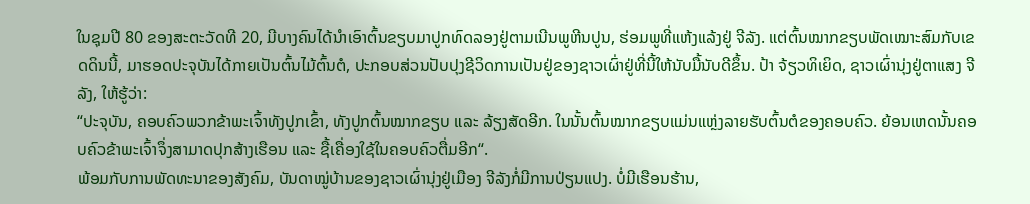ໃນຊຸມປີ 80 ຂອງສະຕະວັດທີ 20, ມີບາງຄົນໄດ້ນຳເອົາຕົ້ນຂຽບມາປູກທົດລອງຢູ່ຕາມເນີນພູຫີນປູນ, ຮ່ອມພູທີ່ແຫ້ງແລ້ງຢູ່ ຈີລັງ. ແຕ່ຕົ້ນໝາກຂຽບພັດເໝາະສົມກັບເຂດດິນນີ້, ມາຮອດປະຈຸບັນໄດ້ກາຍເປັນຕົ້ນໄມ້ຕົ້ນຕໍ, ປະກອບສ່ວນປັບປຸງຊີວິດການເປັນຢູ່ຂອງຊາວເຜົ່າຢູ່ທີ່ນີ້ໃຫ້ນັບມື້ນັບດີຂຶ້ນ. ປ້າ ຈ້ຽວທິເຍິດ, ຊາວເຜົ່ານຸ່ງຢູ່ຕາແສງ ຈີລັງ, ໃຫ້ຮູ້ວ່າ:
“ປະຈຸບັນ, ຄອບຄົວພວກຂ້າພະເຈົ້າທັງປູກເຂົ້າ, ທັງປູກຕົ້ນໝາກຂຽບ ແລະ ລ້ຽງສັດອີກ. ໃນນັ້ນຕົ້ນໝາກຂຽບແມ່ນແຫຼ່ງລາຍຮັບຕົ້ນຕໍຂອງຄອບຄົວ. ຍ້ອນເຫດນັ້ນຄອບຄົວຂ້າພະເຈົ້າຈຶ່ງສາມາດປຸກສ້າງເຮືອນ ແລະ ຊື້ເຄື່ອງໃຊ້ໃນຄອບຄົວຕື່ມອີກ“.
ພ້ອມກັບການພັດທະນາຂອງສັງຄົມ, ບັນດາໝູ່ບ້ານຂອງຊາວເຜົ່ານຸ່ງຢູ່ເມືອງ ຈີລັງກໍ່ມີການປ່ຽນແປງ. ບໍ່ມີເຮືອນຮ້ານ,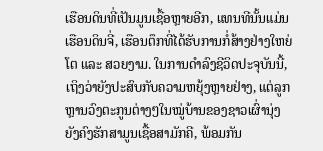ເຮືອນດິນທີ່ເປັນມູນເຊື້ອຫຼາຍອີກ, ແທນທີນັ້ນແມ່ນເຮືອນດິນຈີ່, ເຮືອນຕຶກທີ່ໄດ້ຮັບການກໍ່ສ້າງຢ່າງໃຫຍ່ໂຕ ແລະ ສວຍງາມ. ໃນການດຳລົງຊີວິດປະຈຸບັນນີ້, ເຖິງວ່າຍັງປະສົບກັບຄວາມຫຍຸ້ງຫຼາຍຢ່າງ, ແຕ່ລູກຫຼານວົງຕະກູນຕ່າງໆໃນໝູ່ບ້ານຂອງຊາວເຜົ່ານຸ່ງຍັງຄົງຮັກສາມູນເຊື້ອສາມັກຄີ, ພ້ອມກັນ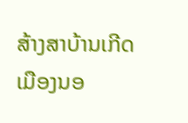ສ້າງສາບ້ານເກີດເມືອງນອ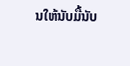ນໃຫ້ນັບມື້ນັບ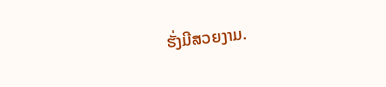ຮັ່ງມີສວຍງາມ.